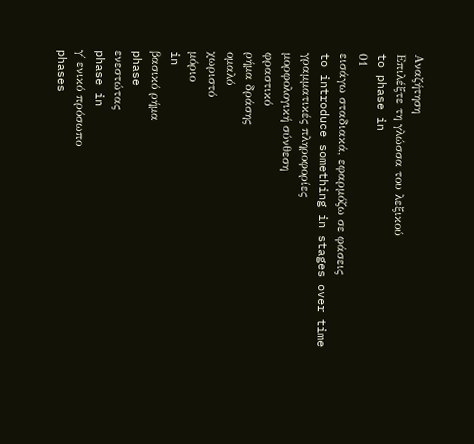Αναζήτηση
Επιλέξτε τη γλώσσα του λεξικού
to phase in
01
εισάγω σταδιακά, εφαρμόζω σε φάσεις
to introduce something in stages over time
γραμματικές πληροφορίες
μορφολογική σύνθεση
φραστικό
ρήμα δράσης
ομαλό
χωριστό
μόριο
in
βασικό ρήμα
phase
ενεστώτας
phase in
γ΄ ενικό πρόσωπο
phases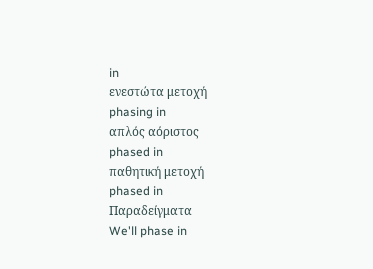in
ενεστώτα μετοχή
phasing in
απλός αόριστος
phased in
παθητική μετοχή
phased in
Παραδείγματα
We'll phase in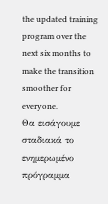the updated training program over the next six months to make the transition smoother for everyone.
Θα εισάγουμε σταδιακά το ενημερωμένο πρόγραμμα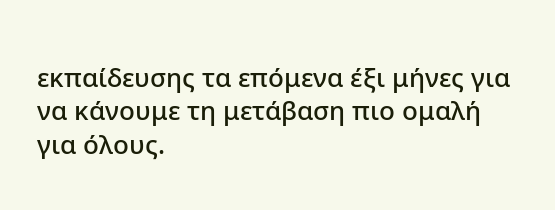εκπαίδευσης τα επόμενα έξι μήνες για να κάνουμε τη μετάβαση πιο ομαλή για όλους.